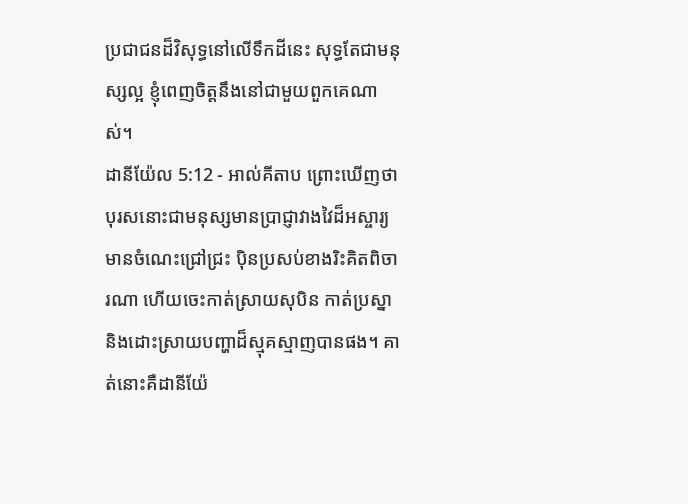ប្រជាជនដ៏វិសុទ្ធនៅលើទឹកដីនេះ សុទ្ធតែជាមនុស្សល្អ ខ្ញុំពេញចិត្តនឹងនៅជាមួយពួកគេណាស់។
ដានីយ៉ែល 5:12 - អាល់គីតាប ព្រោះឃើញថា បុរសនោះជាមនុស្សមានប្រាជ្ញាវាងវៃដ៏អស្ចារ្យ មានចំណេះជ្រៅជ្រះ ប៉ិនប្រសប់ខាងរិះគិតពិចារណា ហើយចេះកាត់ស្រាយសុបិន កាត់ប្រស្នា និងដោះស្រាយបញ្ហាដ៏ស្មុគស្មាញបានផង។ គាត់នោះគឺដានីយ៉ែ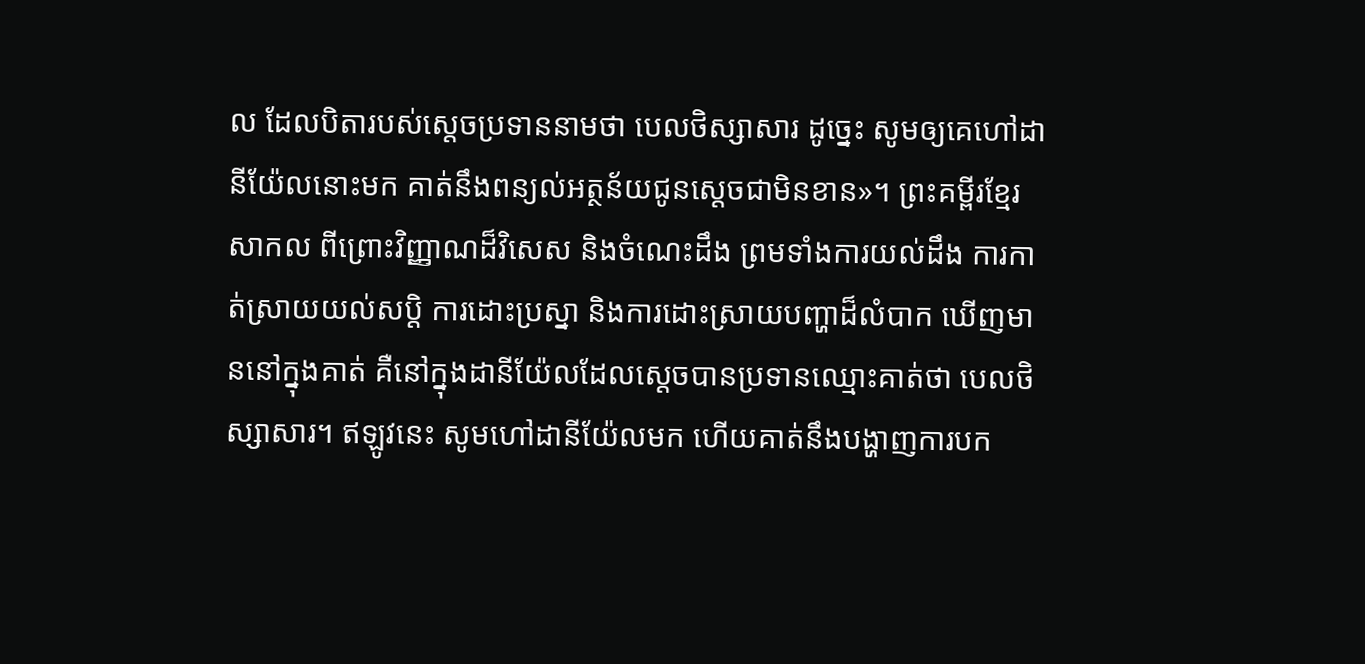ល ដែលបិតារបស់ស្តេចប្រទាននាមថា បេលថិស្សាសារ ដូច្នេះ សូមឲ្យគេហៅដានីយ៉ែលនោះមក គាត់នឹងពន្យល់អត្ថន័យជូនស្តេចជាមិនខាន»។ ព្រះគម្ពីរខ្មែរសាកល ពីព្រោះវិញ្ញាណដ៏វិសេស និងចំណេះដឹង ព្រមទាំងការយល់ដឹង ការកាត់ស្រាយយល់សប្តិ ការដោះប្រស្នា និងការដោះស្រាយបញ្ហាដ៏លំបាក ឃើញមាននៅក្នុងគាត់ គឺនៅក្នុងដានីយ៉ែលដែលស្ដេចបានប្រទានឈ្មោះគាត់ថា បេលថិស្សាសារ។ ឥឡូវនេះ សូមហៅដានីយ៉ែលមក ហើយគាត់នឹងបង្ហាញការបក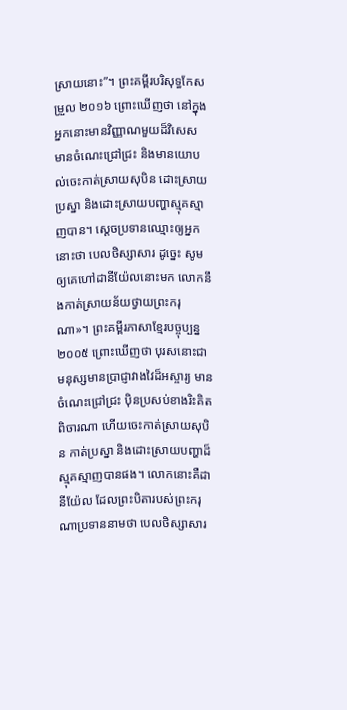ស្រាយនោះ”។ ព្រះគម្ពីរបរិសុទ្ធកែសម្រួល ២០១៦ ព្រោះឃើញថា នៅក្នុងអ្នកនោះមានវិញ្ញាណមួយដ៏វិសេស មានចំណេះជ្រៅជ្រះ និងមានយោបល់ចេះកាត់ស្រាយសុបិន ដោះស្រាយប្រស្នា និងដោះស្រាយបញ្ហាស្មុគស្មាញបាន។ ស្ដេចប្រទានឈ្មោះឲ្យអ្នកនោះថា បេលថិស្សាសារ ដូច្នេះ សូមឲ្យគេហៅដានីយ៉ែលនោះមក លោកនឹងកាត់ស្រាយន័យថ្វាយព្រះករុណា»។ ព្រះគម្ពីរភាសាខ្មែរបច្ចុប្បន្ន ២០០៥ ព្រោះឃើញថា បុរសនោះជាមនុស្សមានប្រាជ្ញាវាងវៃដ៏អស្ចារ្យ មានចំណេះជ្រៅជ្រះ ប៉ិនប្រសប់ខាងរិះគិតពិចារណា ហើយចេះកាត់ស្រាយសុបិន កាត់ប្រស្នា និងដោះស្រាយបញ្ហាដ៏ស្មុគស្មាញបានផង។ លោកនោះគឺដានីយ៉ែល ដែលព្រះបិតារបស់ព្រះករុណាប្រទាននាមថា បេលថិស្សាសារ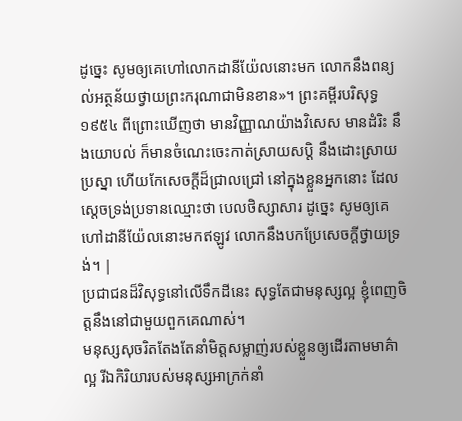ដូច្នេះ សូមឲ្យគេហៅលោកដានីយ៉ែលនោះមក លោកនឹងពន្យល់អត្ថន័យថ្វាយព្រះករុណាជាមិនខាន»។ ព្រះគម្ពីរបរិសុទ្ធ ១៩៥៤ ពីព្រោះឃើញថា មានវិញ្ញាណយ៉ាងវិសេស មានដំរិះ នឹងយោបល់ ក៏មានចំណេះចេះកាត់ស្រាយសប្តិ នឹងដោះស្រាយប្រស្នា ហើយកែសេចក្ដីដ៏ជ្រាលជ្រៅ នៅក្នុងខ្លួនអ្នកនោះ ដែលស្តេចទ្រង់ប្រទានឈ្មោះថា បេលថិស្សាសារ ដូច្នេះ សូមឲ្យគេហៅដានីយ៉ែលនោះមកឥឡូវ លោកនឹងបកប្រែសេចក្ដីថ្វាយទ្រង់។ |
ប្រជាជនដ៏វិសុទ្ធនៅលើទឹកដីនេះ សុទ្ធតែជាមនុស្សល្អ ខ្ញុំពេញចិត្តនឹងនៅជាមួយពួកគេណាស់។
មនុស្សសុចរិតតែងតែនាំមិត្តសម្លាញ់របស់ខ្លួនឲ្យដើរតាមមាគ៌ាល្អ រីឯកិរិយារបស់មនុស្សអាក្រក់នាំ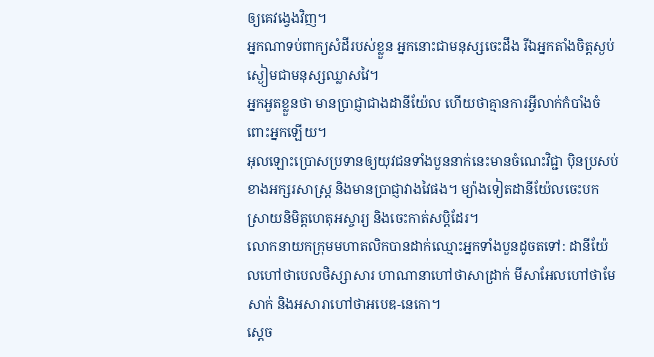ឲ្យគេវង្វេងវិញ។
អ្នកណាទប់ពាក្យសំដីរបស់ខ្លួន អ្នកនោះជាមនុស្សចេះដឹង រីឯអ្នកតាំងចិត្តស្ងប់ស្ងៀមជាមនុស្សឈ្លាសវៃ។
អ្នកអួតខ្លួនថា មានប្រាជ្ញាជាងដានីយ៉ែល ហើយថាគ្មានការអ្វីលាក់កំបាំងចំពោះអ្នកឡើយ។
អុលឡោះប្រោសប្រទានឲ្យយុវជនទាំងបួននាក់នេះមានចំណេះវិជ្ជា ប៉ិនប្រសប់ខាងអក្សរសាស្ត្រ និងមានប្រាជ្ញាវាងវៃផង។ ម្យ៉ាងទៀតដានីយ៉ែលចេះបកស្រាយនិមិត្តហេតុអស្ចារ្យ និងចេះកាត់សប្ដិដែរ។
លោកនាយកក្រុមមហាតលិកបានដាក់ឈ្មោះអ្នកទាំងបួនដូចតទៅ: ដានីយ៉ែលហៅថាបេលថិស្សាសារ ហាណានាហៅថាសាដ្រាក់ មីសាអែលហៅថាមែសាក់ និងអសារាហៅថាអបេឌ-នេកោ។
ស្តេច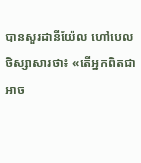បានសួរដានីយ៉ែល ហៅបេលថិស្សាសារថា៖ «តើអ្នកពិតជាអាច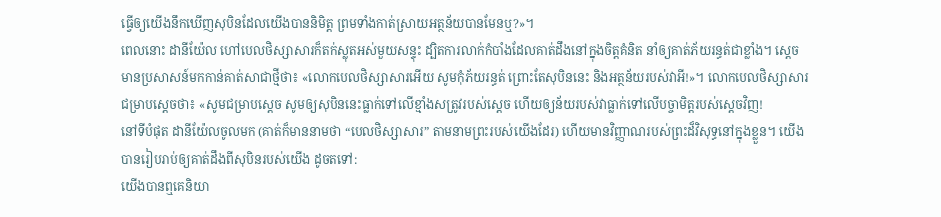ធ្វើឲ្យយើងនឹកឃើញសុបិនដែលយើងបាននិមិត្ត ព្រមទាំងកាត់ស្រាយអត្ថន័យបានមែនឬ?»។
ពេលនោះ ដានីយ៉ែល ហៅបេលថិស្សាសារក៏តក់ស្លុតអស់មួយសន្ទុះ ដ្បិតការលាក់កំបាំងដែលគាត់ដឹងនៅក្នុងចិត្តគំនិត នាំឲ្យគាត់ភ័យរន្ធត់ជាខ្លាំង។ ស្តេចមានប្រសាសន៍មកកាន់គាត់សាជាថ្មីថា៖ «លោកបេលថិស្សាសារអើយ សូមកុំភ័យរន្ធត់ ព្រោះតែសុបិននេះ និងអត្ថន័យរបស់វាអី!»។ លោកបេលថិស្សាសារជម្រាបស្ដេចថា៖ «សូមជម្រាបស្តេច សូមឲ្យសុបិននេះធ្លាក់ទៅលើខ្មាំងសត្រូវរបស់ស្តេច ហើយឲ្យន័យរបស់វាធ្លាក់ទៅលើបច្ចាមិត្តរបស់ស្តេចវិញ!
នៅទីបំផុត ដានីយ៉ែលចូលមក (គាត់ក៏មាននាមថា “បេលថិស្សាសារ” តាមនាមព្រះរបស់យើងដែរ) ហើយមានវិញ្ញាណរបស់ព្រះដ៏វិសុទ្ធនៅក្នុងខ្លួន។ យើងបានរៀបរាប់ឲ្យគាត់ដឹងពីសុបិនរបស់យើង ដូចតទៅ:
យើងបានឮគេនិយា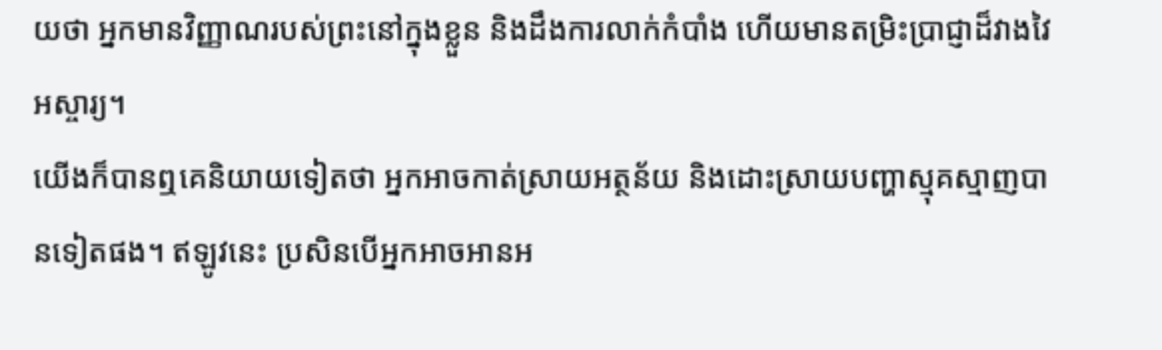យថា អ្នកមានវិញ្ញាណរបស់ព្រះនៅក្នុងខ្លួន និងដឹងការលាក់កំបាំង ហើយមានតម្រិះប្រាជ្ញាដ៏វាងវៃអស្ចារ្យ។
យើងក៏បានឮគេនិយាយទៀតថា អ្នកអាចកាត់ស្រាយអត្ថន័យ និងដោះស្រាយបញ្ហាស្មុគស្មាញបានទៀតផង។ ឥឡូវនេះ ប្រសិនបើអ្នកអាចអានអ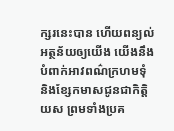ក្សរនេះបាន ហើយពន្យល់អត្ថន័យឲ្យយើង យើងនឹងបំពាក់អាវពណ៌ក្រហមទុំ និងខ្សែកមាសជូនជាកិត្តិយស ព្រមទាំងប្រគ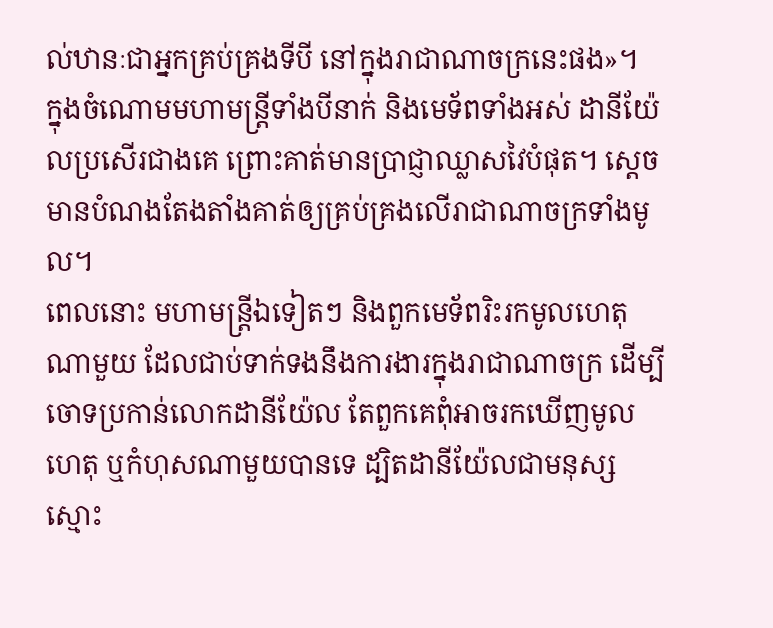ល់ឋានៈជាអ្នកគ្រប់គ្រងទីបី នៅក្នុងរាជាណាចក្រនេះផង»។
ក្នុងចំណោមមហាមន្ត្រីទាំងបីនាក់ និងមេទ័ពទាំងអស់ ដានីយ៉ែលប្រសើរជាងគេ ព្រោះគាត់មានប្រាជ្ញាឈ្លាសវៃបំផុត។ ស្តេចមានបំណងតែងតាំងគាត់ឲ្យគ្រប់គ្រងលើរាជាណាចក្រទាំងមូល។
ពេលនោះ មហាមន្ត្រីឯទៀតៗ និងពួកមេទ័ពរិះរកមូលហេតុណាមួយ ដែលជាប់ទាក់ទងនឹងការងារក្នុងរាជាណាចក្រ ដើម្បីចោទប្រកាន់លោកដានីយ៉ែល តែពួកគេពុំអាចរកឃើញមូលហេតុ ឬកំហុសណាមួយបានទេ ដ្បិតដានីយ៉ែលជាមនុស្សស្មោះ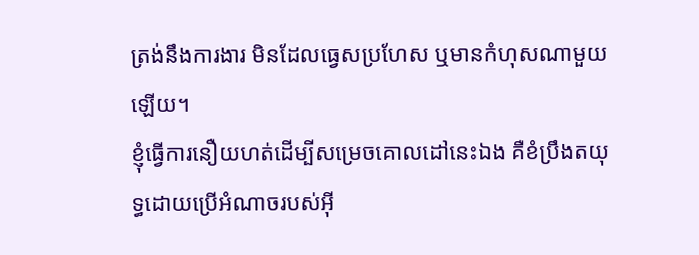ត្រង់នឹងការងារ មិនដែលធ្វេសប្រហែស ឬមានកំហុសណាមួយឡើយ។
ខ្ញុំធ្វើការនឿយហត់ដើម្បីសម្រេចគោលដៅនេះឯង គឺខំប្រឹងតយុទ្ធដោយប្រើអំណាចរបស់អ៊ី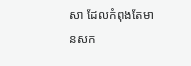សា ដែលកំពុងតែមានសក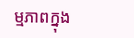ម្មភាពក្នុង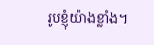រូបខ្ញុំយ៉ាងខ្លាំង។